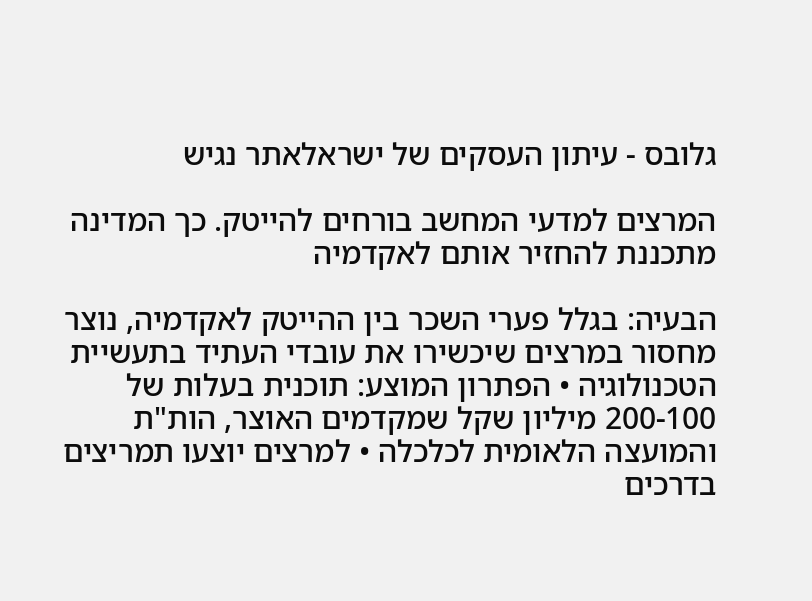גלובס - עיתון העסקים של ישראלאתר נגיש

המרצים למדעי המחשב בורחים להייטק. כך המדינה מתכננת להחזיר אותם לאקדמיה

הבעיה: בגלל פערי השכר בין ההייטק לאקדמיה, נוצר מחסור במרצים שיכשירו את עובדי העתיד בתעשיית הטכנולוגיה • הפתרון המוצע: תוכנית בעלות של 200-100 מיליון שקל שמקדמים האוצר, הות"ת והמועצה הלאומית לכלכלה • למרצים יוצעו תמריצים בדרכים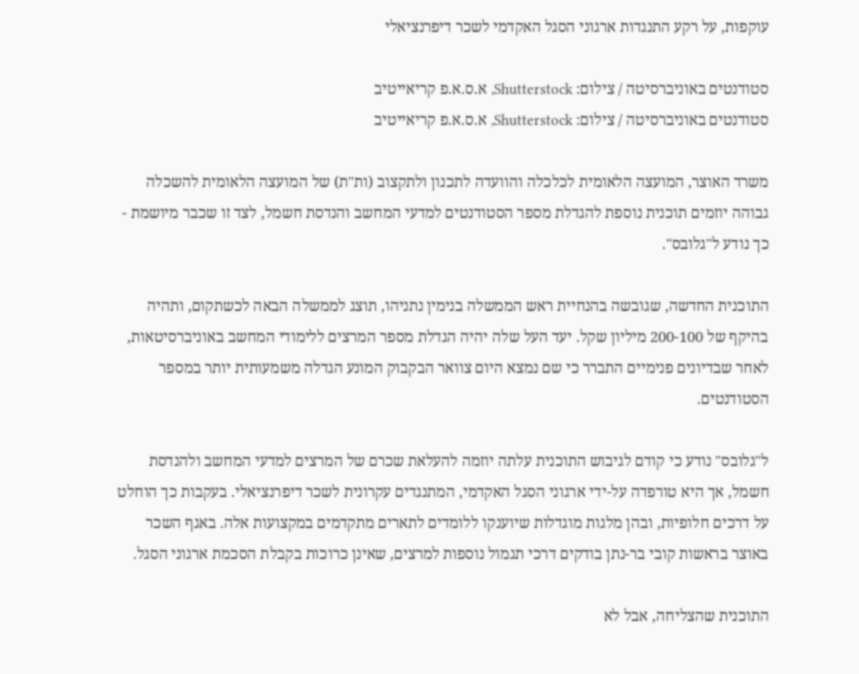עוקפות, על רקע התנגדות ארגוני הסגל האקדמי לשכר דיפרנציאלי

סטודנטים באוניברסיטה / צילום: Shutterstock, א.ס.א.פ קריאייטיב
סטודנטים באוניברסיטה / צילום: Shutterstock, א.ס.א.פ קריאייטיב

משרד האוצר, המועצה הלאומית לכלכלה והוועדה לתכנון ולתקצוב (ות"ת) של המועצה הלאומית להשכלה גבוהה יוזמים תוכנית נוספת להגדלת מספר הסטודנטים למדעי המחשב והנדסת חשמל, לצד זו שכבר מיושמת - כך נודע ל"גלובס".

התוכנית החדשה, שגובשה בהנחיית ראש הממשלה בנימין נתניהו, תוצג לממשלה הבאה לכשתקום, ותהיה בהיקף של 200-100 מיליון שקל. יעד העל שלה יהיה הגדלת מספר המרצים ללימודי המחשב באוניברסיטאות, לאחר שבדיונים פנימיים התברר כי שם נמצא היום צוואר הבקבוק המונע הגדלה משמעותית יותר במספר הסטודנטים.

ל"גלובס" נודע כי קודם לגיבוש התוכנית עלתה יוזמה להעלאת שכרם של המרצים למדעי המחשב ולהנדסת חשמל, אך היא טורפדה על-ידי ארגוני הסגל האקדמי, המתנגדים עקרונית לשכר דיפרנציאלי. בעקבות כך הוחלט על דרכים חלופיות, ובהן מלגות מוגדלות שיוענקו ללומדים לתארים מתקדמים במקצועות אלה. באגף השכר באוצר בראשות קובי בר-נתן בודקים דרכי תגמול נוספות למרצים, שאינן כרוכות בקבלת הסכמת ארגוני הסגל.

התוכנית שהצליחה, אבל לא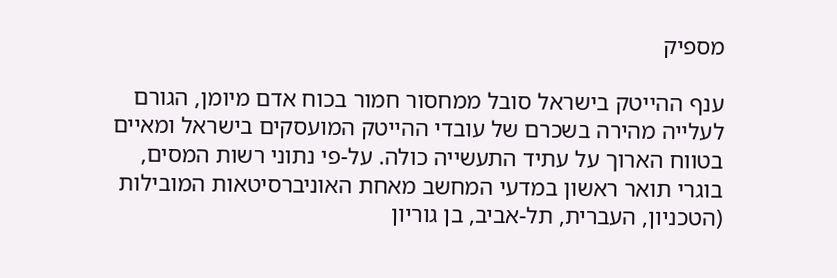מספיק

ענף ההייטק בישראל סובל ממחסור חמור בכוח אדם מיומן, הגורם לעלייה מהירה בשכרם של עובדי ההייטק המועסקים בישראל ומאיים בטווח הארוך על עתיד התעשייה כולה. על-פי נתוני רשות המסים, בוגרי תואר ראשון במדעי המחשב מאחת האוניברסיטאות המובילות (הטכניון, העברית, תל-אביב, בן גוריון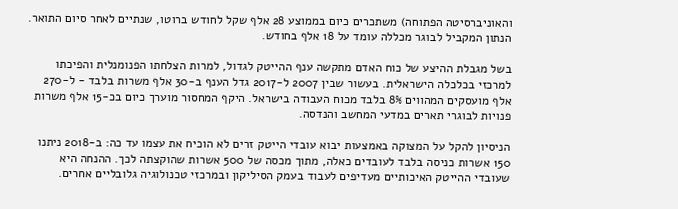והאוניברסיטה הפתוחה) משתכרים כיום בממוצע 28 אלף שקל לחודש ברוטו, שנתיים לאחר סיום התואר. הנתון המקביל לבוגר מכללה עומד על 18 אלף בחודש.

בשל מגבלת ההיצע של כוח האדם מתקשה ענף ההייטק לגדול, למרות הצלחתו הפנומנלית והפיכתו למרכזי בכלכלה הישראלית. בעשור שבין 2007 ל-2017 גדל הענף ב-30 אלף משרות בלבד - ל-270 אלף מועסקים המהווים 8% בלבד מכוח העבודה בישראל. היקף המחסור מוערך כיום בכ-15 אלף משרות פנויות לבוגרי תארים במדעי המחשב והנדסה.

הניסיון להקל על המצוקה באמצעות יבוא עובדי הייטק זרים לא הוכיח את עצמו עד כה: ב-2018 ניתנו 150 אשרות כניסה בלבד לעובדים כאלה, מתוך מכסה של 500 אשרות שהוקצתה לכך. ההנחה היא שעובדי ההייטק האיכותיים מעדיפים לעבוד בעמק הסיליקון ובמרכזי טכנולוגיה גלובליים אחרים.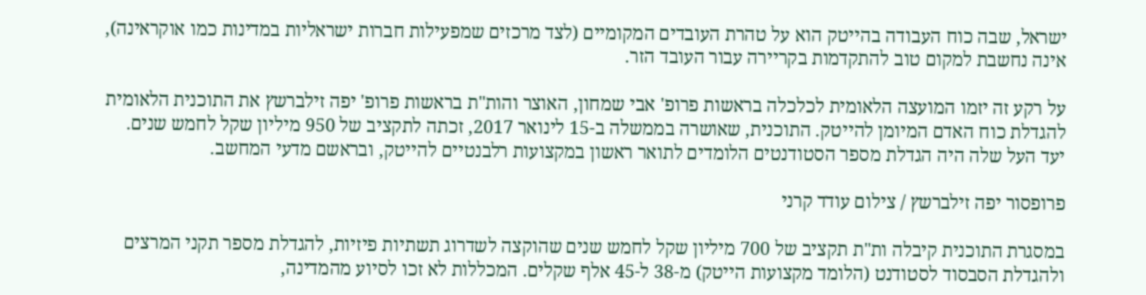ישראל, שבה כוח העבודה בהייטק הוא על טהרת העובדים המקומיים (לצד מרכזים שמפעילות חברות ישראליות במדינות כמו אוקראינה), אינה נחשבת למקום טוב להתקדמות בקריירה עבור העובד הזר.

על רקע זה יזמו המועצה הלאומית לכלכלה בראשות פרופ' אבי שמחון, האוצר והות"ת בראשות פרופ' יפה זילברשץ את התוכנית הלאומית להגדלת כוח האדם המיומן להייטק. התוכנית, שאושרה בממשלה ב-15 לינואר 2017, זכתה לתקציב של 950 מיליון שקל לחמש שנים. יעד העל שלה היה הגדלת מספר הסטודנטים הלומדים לתואר ראשון במקצועות רלבנטיים להייטק, ובראשם מדעי המחשב.

פרופסור יפה זילברשץ / צילום עודד קרני

במסגרת התוכנית קיבלה ות"ת תקציב של 700 מיליון שקל לחמש שנים שהוקצה לשדרוג תשתיות פיזיות, להגדלת מספר תקני המרצים ולהגדלת הסבסוד לסטודנט (הלומד מקצועות הייטק) מ-38 ל-45 אלף שקלים. המכללות לא זכו לסיוע מהמדינה,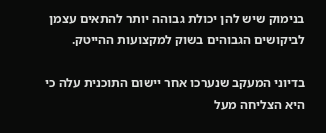בנימוק שיש להן יכולת גבוהה יותר להתאים עצמן לביקושים הגבוהים בשוק למקצועות ההייטק.

בדיוני המעקב שנערכו אחר יישום התוכנית עלה כי היא הצליחה מעל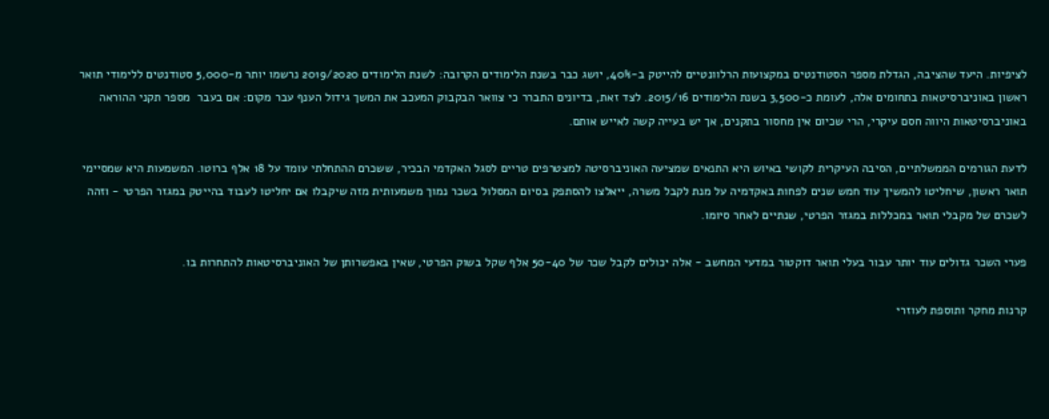לציפיות. היעד שהציבה, הגדלת מספר הסטודנטים במקצועות הרלוונטיים להייטק ב-40%, יושג כבר בשנת הלימודים הקרובה: לשנת הלימודים 2019/2020 נרשמו יותר מ-5,000 סטודנטים ללימודי תואר ראשון באוניברסיטאות בתחומים אלה, לעומת כ-3,500 בשנת הלימודים 2015/16. לצד זאת, בדיונים התברר כי צוואר הבקבוק המעכב את המשך גידול הענף עבר מקום: אם בעבר  מספר תקני ההוראה באוניברסיטאות היווה חסם עיקרי, הרי שכיום אין מחסור בתקנים, אך יש בעייה קשה לאייש אותם.

לדעת הגורמים הממשלתיים, הסיבה העיקרית לקושי באיוש היא התנאים שמציעה האוניברסיטה למצטרפים טריים לסגל האקדמי הבכיר, ששכרם ההתחלתי עומד על 18 אלף ברוטו. המשמעות היא שמסיימי תואר ראשון, שיחליטו להמשיך עוד חמש שנים לפחות באקדמיה על מנת לקבל משרה, ייאלצו להסתפק בסיום המסלול בשכר נמוך משמעותית מזה שיקבלו אם יחליטו לעבוד בהייטק במגזר הפרטי - וזהה לשכרם של מקבלי תואר במכללות במגזר הפרטי, שנתיים לאחר סיומו.

פערי השכר גדולים עוד יותר עבור בעלי תואר דוקטור במדעי המחשב - אלה יכולים לקבל שכר של 50-40 אלף שקל בשוק הפרטי, שאין באפשרותן של האוניברסיטאות להתחרות בו.

קרנות מחקר ותוספת לעוזרי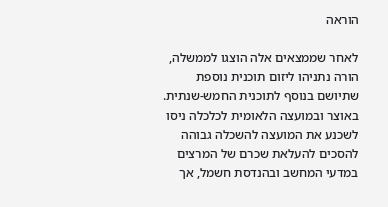הוראה

לאחר שממצאים אלה הוצגו לממשלה, הורה נתניהו ליזום תוכנית נוספת שתיושם בנוסף לתוכנית החמש-שנתית. באוצר ובמועצה הלאומית לכלכלה ניסו לשכנע את המועצה להשכלה גבוהה להסכים להעלאת שכרם של המרצים במדעי המחשב ובהנדסת חשמל, אך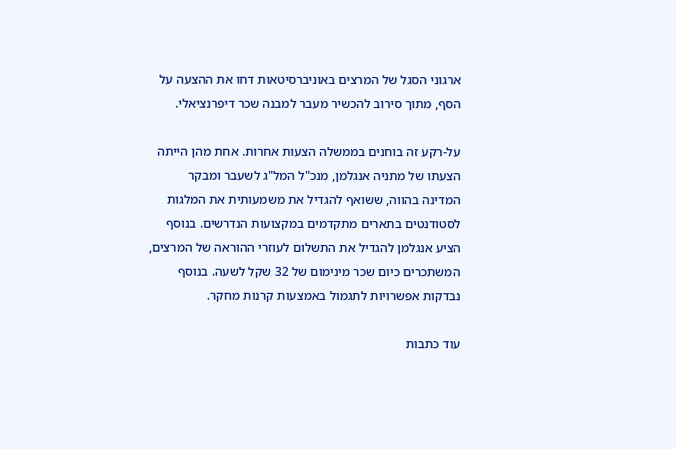ארגוני הסגל של המרצים באוניברסיטאות דחו את ההצעה על הסף, מתוך סירוב להכשיר מעבר למבנה שכר דיפרנציאלי.

על-רקע זה בוחנים בממשלה הצעות אחרות. אחת מהן הייתה הצעתו של מתניה אנגלמן, מנכ"ל המל"ג לשעבר ומבקר המדינה בהווה, ששואף להגדיל את משמעותית את המלגות לסטודנטים בתארים מתקדמים במקצועות הנדרשים. בנוסף הציע אנגלמן להגדיל את התשלום לעוזרי ההוראה של המרצים, המשתכרים כיום שכר מינימום של 32 שקל לשעה. בנוסף נבדקות אפשרויות לתגמול באמצעות קרנות מחקר.

עוד כתבות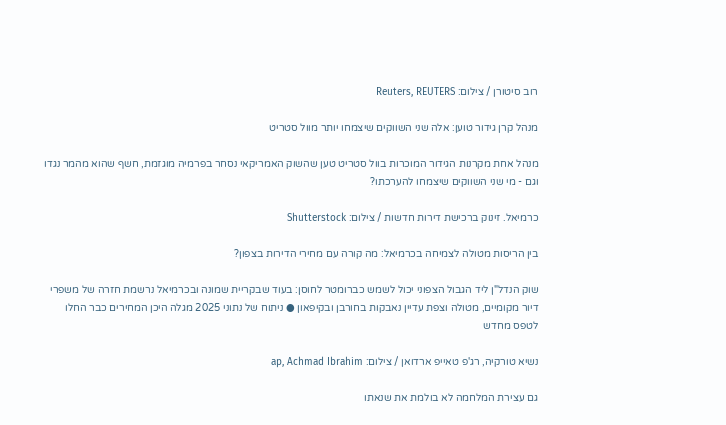רוב סיטורן / צילום: Reuters, REUTERS

מנהל קרן גידור טוען: אלה שני השווקים שיצמחו יותר מוול סטריט

מנהל אחת מקרנות הגידור המוכרות בוול סטריט טען שהשוק האמריקאי נסחר בפרמיה מוגזמת, חשף שהוא מהמר נגדו וגם - מי שני השווקים שיצמחו להערכתו?

כרמיאל. זינוק ברכישת דירות חדשות / צילום: Shutterstock

בין הריסות מטולה לצמיחה בכרמיאל: מה קורה עם מחירי הדירות בצפון?

שוק הנדל"ן ליד הגבול הצפוני יכול לשמש כברומטר לחוסן: בעוד שבקריית שמונה ובכרמיאל נרשמת חזרה של משפרי דיור מקומיים, מטולה וצפת עדיין נאבקות בחורבן ובקיפאון ● ניתוח של נתוני 2025 מגלה היכן המחירים כבר החלו לטפס מחדש

נשיא טורקיה, רג'פ טאייפ ארדואן / צילום: ap, Achmad Ibrahim

גם עצירת המלחמה לא בולמת את שנאתו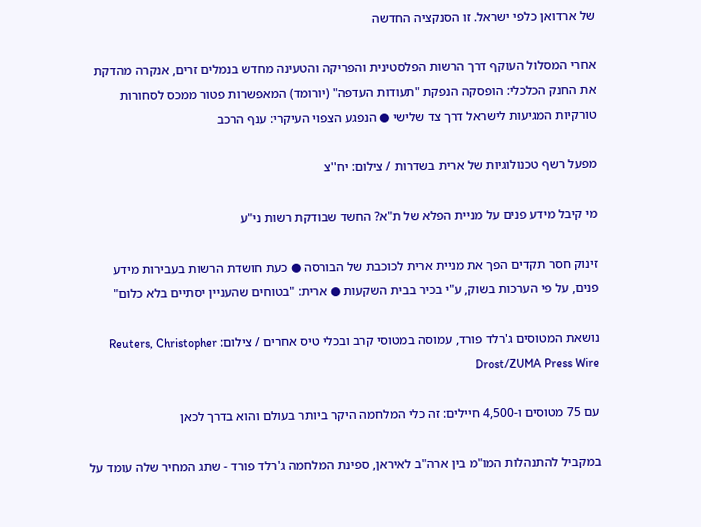של ארדואן כלפי ישראל. זו הסנקציה החדשה

אחרי המסלול העוקף דרך הרשות הפלסטינית והפריקה והטעינה מחדש בנמלים זרים, אנקרה מהדקת את החנק הכלכלי: הופסקה הנפקת "תעודות העדפה" (יורומד) המאפשרות פטור ממכס לסחורות טורקיות המגיעות לישראל דרך צד שלישי ● הנפגע הצפוי העיקרי: ענף הרכב

מפעל רשף טכנולוגיות של ארית בשדרות / צילום: יח''צ

מי קיבל מידע פנים על מניית הפלא של ת"א? החשד שבודקת רשות ני"ע

זינוק חסר תקדים הפך את מניית ארית לכוכבת של הבורסה ● כעת חושדת הרשות בעבירות מידע פנים, על פי הערכות בשוק, ע"י בכיר בבית השקעות ● ארית: "בטוחים שהעניין יסתיים בלא כלום"

נושאת המטוסים ג'רלד פורד, עמוסה במטוסי קרב ובכלי טיס אחרים / צילום: Reuters, Christopher Drost/ZUMA Press Wire

עם 75 מטוסים ו-4,500 חיילים: זה כלי המלחמה היקר ביותר בעולם והוא בדרך לכאן

במקביל להתנהלות המו"מ בין ארה"ב לאיראן, ספינת המלחמה ג'רלד פורד - שתג המחיר שלה עומד על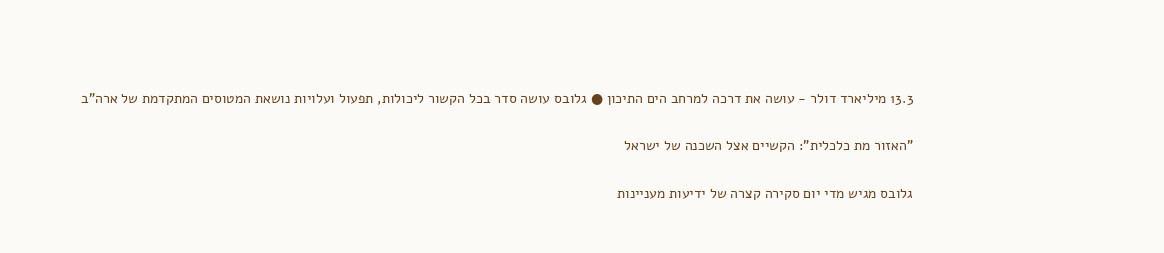13.3 מיליארד דולר - עושה את דרכה למרחב הים התיכון ● גלובס עושה סדר בכל הקשור ליכולות, תפעול ועלויות נושאת המטוסים המתקדמת של ארה"ב

"האזור מת כלכלית": הקשיים אצל השכנה של ישראל

גלובס מגיש מדי יום סקירה קצרה של ידיעות מעניינות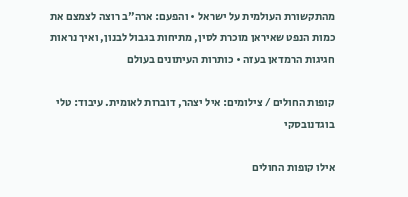מהתקשורת העולמית על ישראל • והפעם: ארה"ב רוצה לצמצם את כמות הנפט שאיראן מוכרת לסין, מתיחות בגבול לבנון, ואיך נראות חגיגות הרמדאן בעזה • כותרות העיתונים בעולם

קופות החולים / צילומים: איל יצהר, דוברות לאומית. עיבוד: טלי בוגדנובסקי

אילו קופות החולים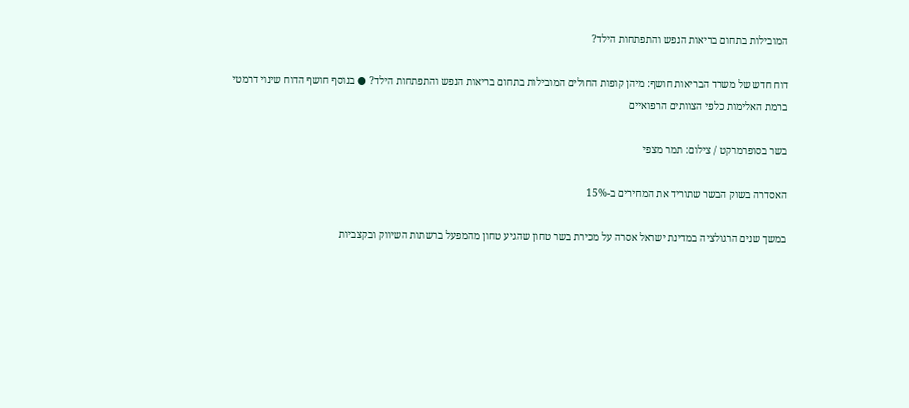המובילות בתחום בריאות הנפש והתפתחות הילד?

דוח חדש של משרד הבריאות חושף: מיהן קופות החולים המובילות בתחום בריאות הנפש והתפתחות הילד? ● בנוסף חושף הדוח שינוי דרמטי ברמת האלימות כלפי הצוותים הרפואיים

בשר בסופרמרקט / צילום: תמר מצפי

האסדרה בשוק הבשר שתוריד את המחירים ב-15%

במשך שנים הרגולציה במדינת ישראל אסרה על מכירת בשר טחון שהגיע טחון מהמפעל ברשתות השיווק ובקצביות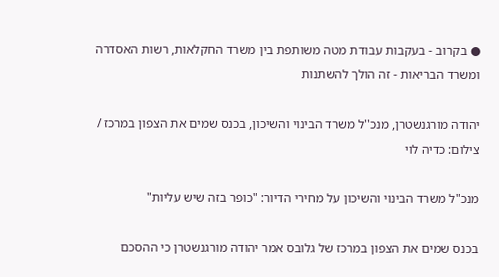● בקרוב - בעקבות עבודת מטה משותפת בין משרד החקלאות, רשות האסדרה ומשרד הבריאות - זה הולך להשתנות

יהודה מורגנשטרן, מנכ''ל משרד הבינוי והשיכון, בכנס שמים את הצפון במרכז / צילום: כדיה לוי

מנכ"ל משרד הבינוי והשיכון על מחירי הדיור: "כופר בזה שיש עליות"

בכנס שמים את הצפון במרכז של גלובס אמר יהודה מורגנשטרן כי ההסכם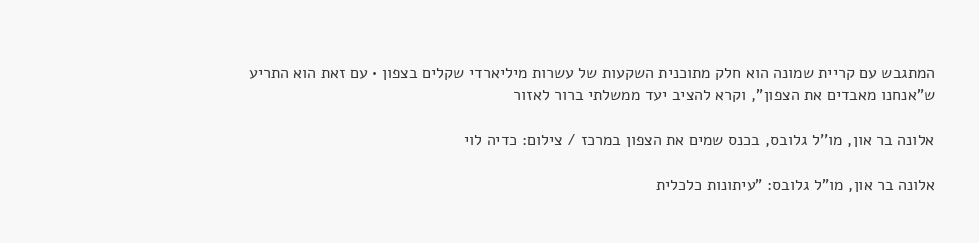המתגבש עם קריית שמונה הוא חלק מתוכנית השקעות של עשרות מיליארדי שקלים בצפון • עם זאת הוא התריע ש"אנחנו מאבדים את הצפון", וקרא להציב יעד ממשלתי ברור לאזור

אלונה בר און, מו''ל גלובס, בכנס שמים את הצפון במרכז / צילום: כדיה לוי

אלונה בר און, מו"ל גלובס: "עיתונות כלכלית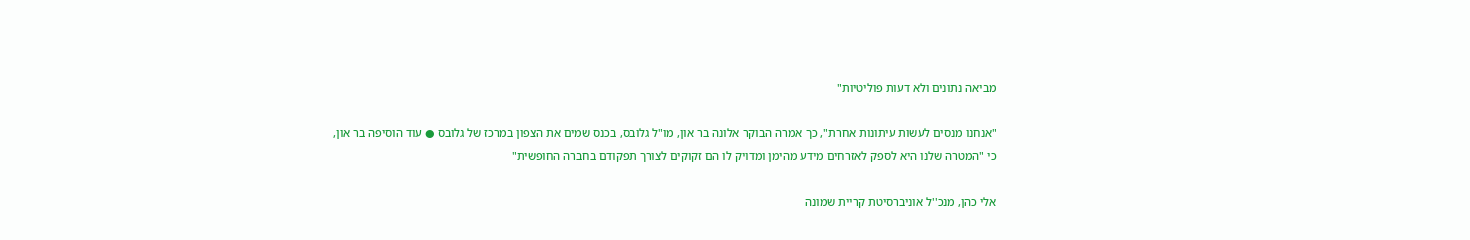מביאה נתונים ולא דעות פוליטיות"

"אנחנו מנסים לעשות עיתונות אחרת", כך אמרה הבוקר אלונה בר און, מו"ל גלובס, בכנס שמים את הצפון במרכז של גלובס ● עוד הוסיפה בר און, כי "המטרה שלנו היא לספק לאזרחים מידע מהימן ומדויק לו הם זקוקים לצורך תפקודם בחברה החופשית"

אלי כהן, מנכ''ל אוניברסיטת קריית שמונה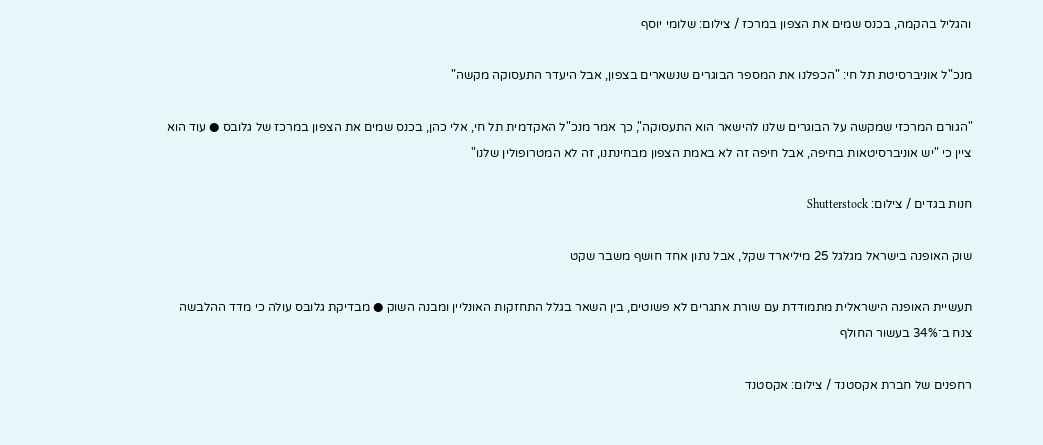והגליל בהקמה, בכנס שמים את הצפון במרכז / צילום: שלומי יוסף

מנכ"ל אוניברסיטת תל חי: "הכפלנו את המספר הבוגרים שנשארים בצפון, אבל היעדר התעסוקה מקשה"

"הגורם המרכזי שמקשה על הבוגרים שלנו להישאר הוא התעסוקה", כך אמר מנכ"ל האקדמית תל חי, אלי כהן, בכנס שמים את הצפון במרכז של גלובס ● עוד הוא ציין כי "יש אוניברסיטאות בחיפה, אבל חיפה זה לא באמת הצפון מבחינתנו, זה לא המטרופולין שלנו"

חנות בגדים / צילום: Shutterstock

שוק האופנה בישראל מגלגל 25 מיליארד שקל, אבל נתון אחד חושף משבר שקט

תעשיית האופנה הישראלית מתמודדת עם שורת אתגרים לא פשוטים, בין השאר בגלל התחזקות האונליין ומבנה השוק ● מבדיקת גלובס עולה כי מדד ההלבשה צנח ב־34% בעשור החולף

רחפנים של חברת אקסטנד / צילום: אקסטנד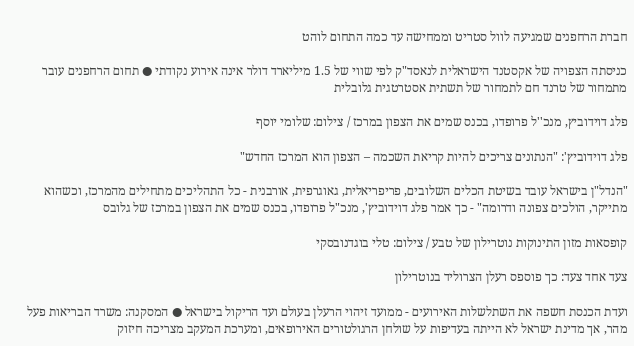חברת הרחפנים שמגיעה לוול סטריט וממחישה עד כמה התחום לוהט

כניסתה הצפויה של אקסטנד הישראלית לנאסד"ק לפי שווי של 1.5 מיליארד דולר אינה אירוע נקודתי ● תחום הרחפנים עובר מתמחור של טרנד חם לתמחור של תשתית אסטרטגית גלובלית

פלג דוידוביץ, מנכ''ל פרופדו, בכנס שמים את הצפון במרכז / צילום: שלומי יוסף

פלג דוידוביץ': "הנתונים צריכים להיות קריאת השכמה – הצפון הוא המרכז החדש"

"הנדל"ן בישראל עובד בשיטת הכלים השלובים, פריפריאלית, גאוגרפית, אורבנית - כל התהליכים מתחילים מהמרכז, וכשהוא מתייקר, הולכים צפונה ודרומה" - כך אמר פלג דוידוביץ', מנכ"ל פרופדו, בכנס שמים את הצפון במרכז של גלובס

קופסאות מזון התינוקות נוטרילון של טבע / צילום: טלי בוגדנובסקי

צעד אחד צעד: כך פוספס רעלן הצרוליד בנוטרילון

ועדת הכנסת חשפה את השתלשלות האירועים - ממועד זיהוי הרעלן בעולם ועד הריקול בישראל ● המסקנה: משרד הבריאות פעל מהר, אך מדינת ישראל לא הייתה בעדיפות על שולחן הרגולטורים האירופאים, ומערכת המעקב מצריכה חיזוק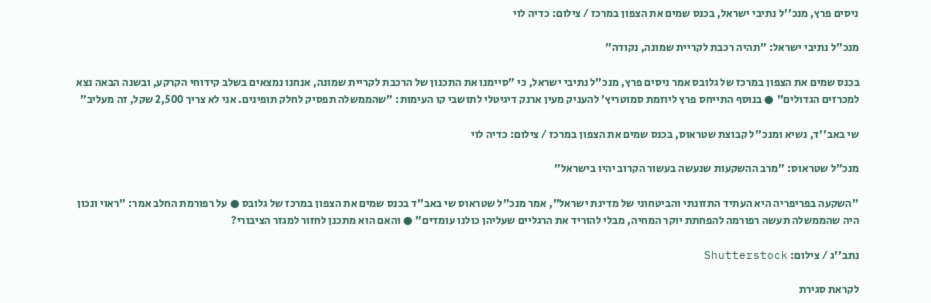ניסים פרץ, מנכ''ל נתיבי ישראל, בכנס שמים את הצפון במרכז / צילום: כדיה לוי

מנכ"ל נתיבי ישראל: "תהיה רכבת לקריית שמונה, נקודה"

בכנס שמים את הצפון במרכז של גלובס אמר ניסים פרץ, מנכ"ל נתיבי ישראל, כי "סיימנו את התכנון של הרכבת לקריית שמונה, אנחנו נמצאים בשלב קידוחי הקרקע, ובשנה הבאה נצא למכרזים הגדולים" ● בנוסף התייחס פרץ ליוזמת סמוטריץ' להעניק מעין ארנק דיגיטלי לתושבי קו העימות: "שהממשלה תפסיק לחלק תופינים. אני לא צריך 2,500 שקל, זה מעליב"

שי באב''ד, נשיא ומנכ''ל קבוצת שטראוס, בכנס שמים את הצפון במרכז / צילום: כדיה לוי

מנכ"ל שטראוס: "מרב ההשקעות שנעשה בעשור הקרוב יהיו בישראל"

"השקעה בפריפריה היא העתיד התזונתי והביטחוני של מדינת ישראל", אמר מנכ"ל שטראוס שי באב"ד בכנס שמים את הצפון במרכז של גלובס ● על רפורמת החלב אמר: "ראוי ונכון היה שהממשלה תעשה רפורמה להפחתת יוקר המחיה, מבלי להוריד את הרגליים שעליהן כולנו עומדים" ● והאם הוא מתכנן לחזור למגזר הציבורי?

נתב''ג / צילום: Shutterstock

לקראת סגירת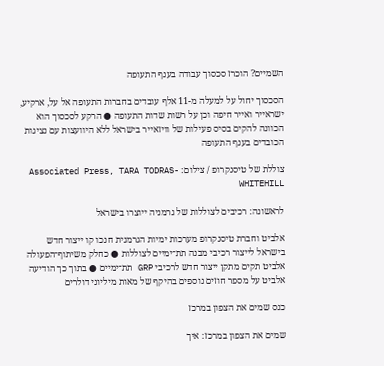השמיים? הוכרז סכסוך עבודה בענף התעופה

הסכסוך יחול על למעלה מ-11 אלף עובדים בחברות התעופה אל על, ארקיע, ישראייר ואייר חיפה וכן על רשות שדות התעופה ● הרקע לסכסוך הוא הכוונה להקים בסיס פעילות של וויזאייר בישראל ללא היוועצות עם נציגות הכובדים בענף התעופה

צוללת של טיסנקרופ / צילום: Associated Press, TARA TODRAS-WHITEHILL

לראשונה: רכיבים לצוללות של גרמניה ייוצרו בישראל

אלביט וחברת טיסנקרופ מערכות ימיות הגרמנית חנכו קו ייצור חדש בישראל לייצור רכיבי מבנה תת־ימיים לצוללות ● כחלק משיתוף־הפעולה אלביט תקים מתקן ייצור חדש לרכיבי GRP תת־ימיים ● בתוך כך הודיעה אלביט על מספר חוזים נוספים בהיקף של מאות מיליוני דולרים

כנס שמים את הצפון במרכז

שמים את הצפון במרכז: איך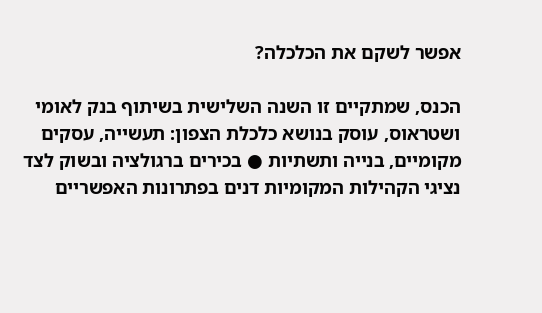אפשר לשקם את הכלכלה?

הכנס, שמתקיים זו השנה השלישית בשיתוף בנק לאומי ושטראוס, עוסק בנושא כלכלת הצפון: תעשייה, עסקים מקומיים, בנייה ותשתיות ● בכירים ברגולציה ובשוק לצד נציגי הקהילות המקומיות דנים בפתרונות האפשריים